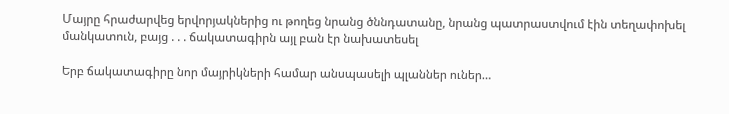Մայրը հրաժարվեց երվորյակներից ու թողեց նրանց ծննդատանը, նրանց պատրաստվում էին տեղափոխել մանկատուն, բայց . . . ճակատագիրն այլ բան էր նախատեսել

Երբ ճակատագիրը նոր մայրիկների համար անսպասելի պլաններ ուներ…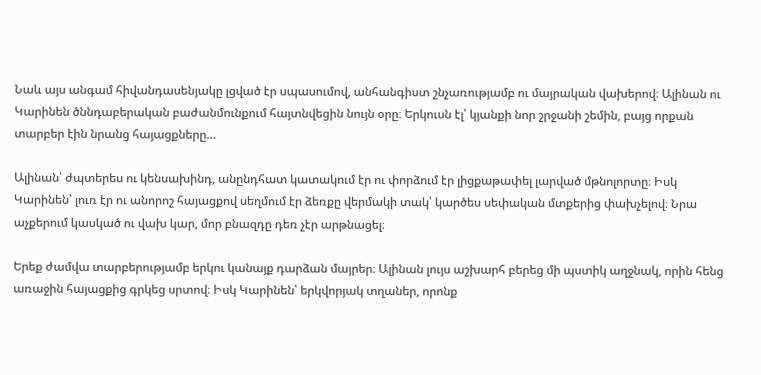Նաև այս անգամ հիվանդասենյակը լցված էր սպասումով, անհանգիստ շնչառությամբ ու մայրական վախերով։ Ալինան ու Կարինեն ծննդաբերական բաժանմունքում հայտնվեցին նույն օրը։ Երկուսն էլ՝ կյանքի նոր շրջանի շեմին, բայց որքան տարբեր էին նրանց հայացքները…

Ալինան՝ ժպտերես ու կենսախինդ, անընդհատ կատակում էր ու փորձում էր լիցքաթափել լարված մթնոլորտը։ Իսկ Կարինեն՝ լուռ էր ու անորոշ հայացքով սեղմում էր ձեռքը վերմակի տակ՝ կարծես սեփական մտքերից փախչելով։ Նրա աչքերում կասկած ու վախ կար, մոր բնազդը դեռ չէր արթնացել։

Երեք ժամվա տարբերությամբ երկու կանայք դարձան մայրեր։ Ալինան լույս աշխարհ բերեց մի պստիկ աղջնակ, որին հենց առաջին հայացքից գրկեց սրտով։ Իսկ Կարինեն՝ երկվորյակ տղաներ, որոնք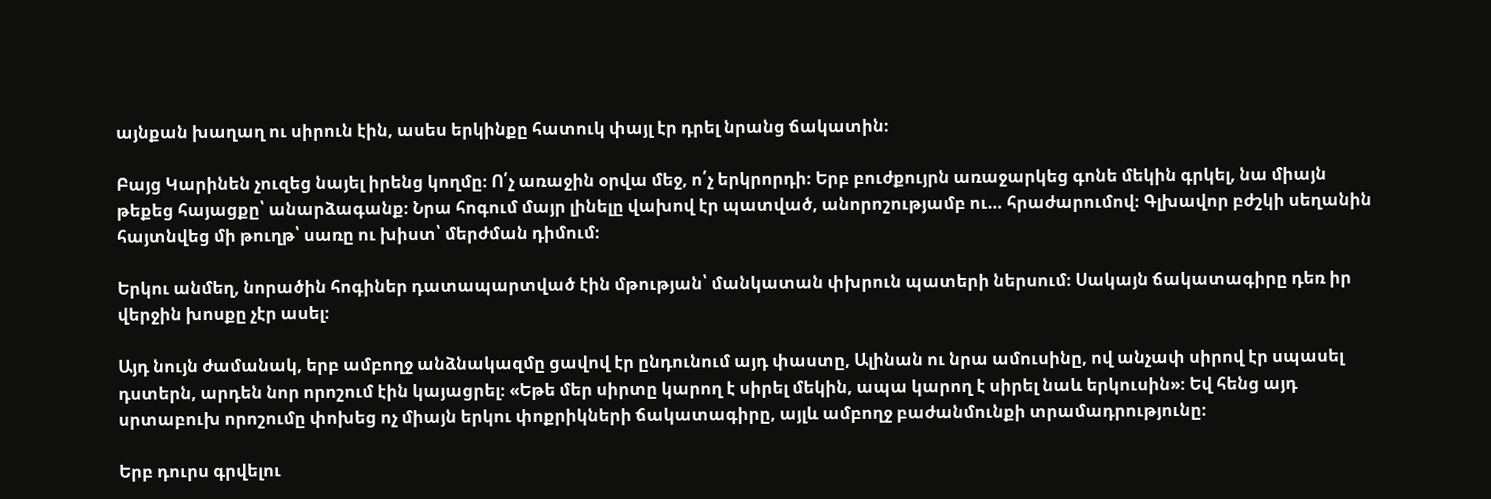այնքան խաղաղ ու սիրուն էին, ասես երկինքը հատուկ փայլ էր դրել նրանց ճակատին։

Բայց Կարինեն չուզեց նայել իրենց կողմը։ Ո՛չ առաջին օրվա մեջ, ո՛չ երկրորդի։ Երբ բուժքույրն առաջարկեց գոնե մեկին գրկել, նա միայն թեքեց հայացքը՝ անարձագանք։ Նրա հոգում մայր լինելը վախով էր պատված, անորոշությամբ ու… հրաժարումով։ Գլխավոր բժշկի սեղանին հայտնվեց մի թուղթ՝ սառը ու խիստ՝ մերժման դիմում։

Երկու անմեղ, նորածին հոգիներ դատապարտված էին մթության՝ մանկատան փխրուն պատերի ներսում։ Սակայն ճակատագիրը դեռ իր վերջին խոսքը չէր ասել։

Այդ նույն ժամանակ, երբ ամբողջ անձնակազմը ցավով էր ընդունում այդ փաստը, Ալինան ու նրա ամուսինը, ով անչափ սիրով էր սպասել դստերն, արդեն նոր որոշում էին կայացրել։ «Եթե մեր սիրտը կարող է սիրել մեկին, ապա կարող է սիրել նաև երկուսին»։ Եվ հենց այդ սրտաբուխ որոշումը փոխեց ոչ միայն երկու փոքրիկների ճակատագիրը, այլև ամբողջ բաժանմունքի տրամադրությունը։

Երբ դուրս գրվելու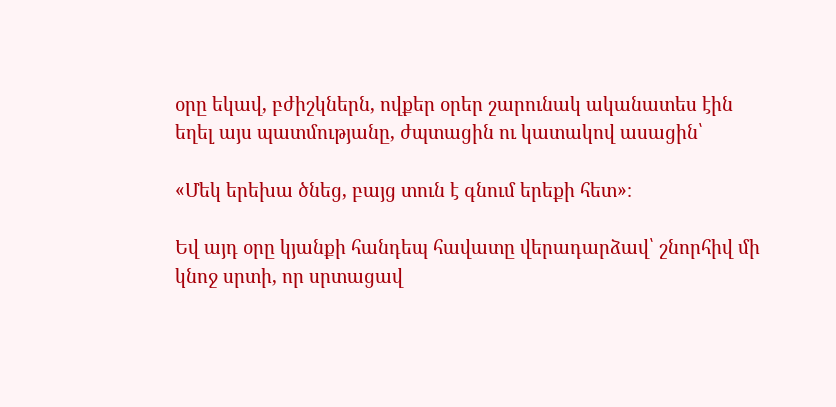օրը եկավ, բժիշկներն, ովքեր օրեր շարունակ ականատես էին եղել այս պատմությանը, ժպտացին ու կատակով ասացին՝

«Մեկ երեխա ծնեց, բայց տուն է գնում երեքի հետ»։

Եվ այդ օրը կյանքի հանդեպ հավատը վերադարձավ՝ շնորհիվ մի կնոջ սրտի, որ սրտացավ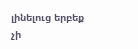լինելուց երբեք չի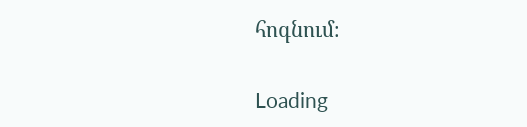հոգնում։

Loading